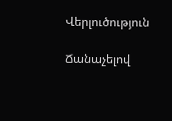Վերլուծություն

Ճանաչելով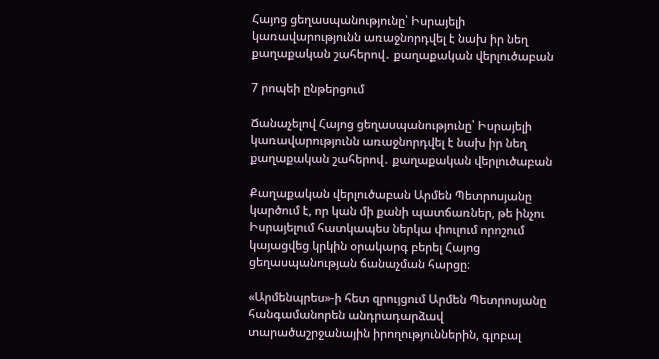Հայոց ցեղասպանությունը՝ Իսրայելի կառավարությունն առաջնորդվել է նախ իր նեղ քաղաքական շահերով․ քաղաքական վերլուծաբան

7 րոպեի ընթերցում

Ճանաչելով Հայոց ցեղասպանությունը՝ Իսրայելի կառավարությունն առաջնորդվել է նախ իր նեղ քաղաքական շահերով․ քաղաքական վերլուծաբան

Քաղաքական վերլուծաբան Արմեն Պետրոսյանը կարծում է, որ կան մի քանի պատճառներ, թե ինչու Իսրայելում հատկապես ներկա փուլում որոշում կայացվեց կրկին օրակարգ բերել Հայոց ցեղասպանության ճանաչման հարցը։

«Արմենպրես»-ի հետ զրույցում Արմեն Պետրոսյանը հանգամանորեն անդրադարձավ տարածաշրջանային իրողություններին, գլոբալ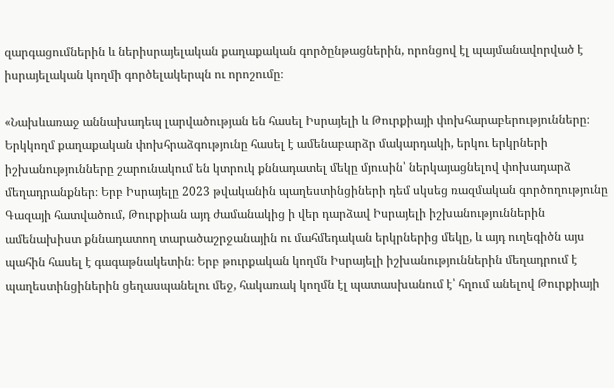զարգացումներին և ներիսրայելական քաղաքական գործընթացներին, որոնցով էլ պայմանավորված է իսրայելական կողմի գործելակերպն ու որոշումը։

«Նախևառաջ աննախադեպ լարվածության են հասել Իսրայելի և Թուրքիայի փոխհարաբերությունները։ Երկկողմ քաղաքական փոխհրաձգությունը հասել է ամենաբարձր մակարդակի, երկու երկրների իշխանությունները շարունակում են կտրուկ քննադատել մեկը մյուսին՝ ներկայացնելով փոխադարձ մեղադրանքներ։ Երբ Իսրայելը 2023 թվականին պաղեստինցիների դեմ սկսեց ռազմական գործողությունը Գազայի հատվածում, Թուրքիան այդ ժամանակից ի վեր դարձավ Իսրայելի իշխանություններին ամենախիստ քննադատող տարածաշրջանային ու մահմեդական երկրներից մեկը, և այդ ուղեգիծն այս պահին հասել է գագաթնակետին։ Երբ թուրքական կողմն Իսրայելի իշխանություններին մեղադրում է պաղեստինցիներին ցեղասպանելու մեջ, հակառակ կողմն էլ պատասխանում է՝ հղում անելով Թուրքիայի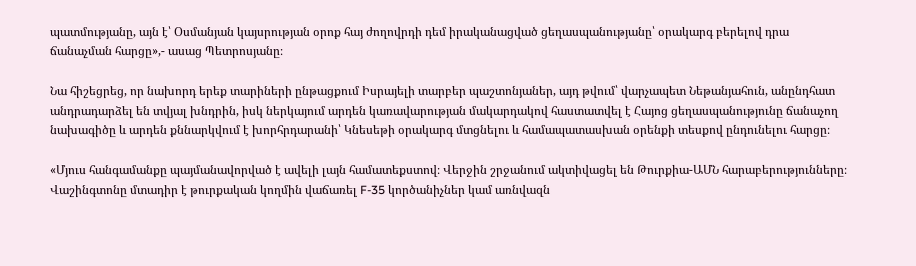պատմությանը, այն է՝ Օսմանյան կայսրության օրոք հայ ժողովրդի դեմ իրականացված ցեղասպանությանը՝ օրակարգ բերելով դրա ճանաչման հարցը»,- ասաց Պետրոսյանը։

Նա հիշեցրեց, որ նախորդ երեք տարիների ընթացքում Իսրայելի տարբեր պաշտոնյաներ, այդ թվում՝ վարչապետ Նեթանյահուն, անընդհատ անդրադարձել են տվյալ խնդրին, իսկ ներկայում արդեն կառավարության մակարդակով հաստատվել է Հայոց ցեղասպանությունը ճանաչող նախագիծը և արդեն քննարկվում է խորհրդարանի՝ Կնեսեթի օրակարգ մտցնելու և համապատասխան օրենքի տեսքով ընդունելու հարցը։

«Մյուս հանգամանքը պայմանավորված է ավելի լայն համատեքստով։ Վերջին շրջանում ակտիվացել են Թուրքիա-ԱՄՆ հարաբերությունները։ Վաշինգտոնը մտադիր է թուրքական կողմին վաճառել F-35 կործանիչներ կամ առնվազն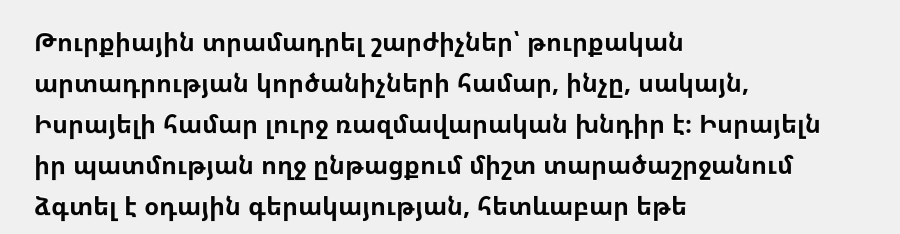Թուրքիային տրամադրել շարժիչներ՝ թուրքական արտադրության կործանիչների համար, ինչը, սակայն, Իսրայելի համար լուրջ ռազմավարական խնդիր է։ Իսրայելն իր պատմության ողջ ընթացքում միշտ տարածաշրջանում ձգտել է օդային գերակայության, հետևաբար եթե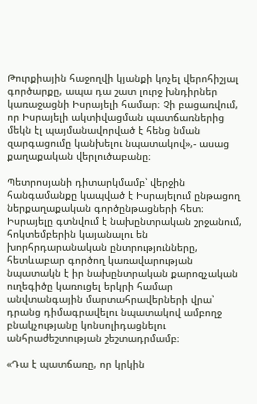Թուրքիային հաջողվի կյանքի կոչել վերոհիշյալ գործարքը, ապա դա շատ լուրջ խնդիրներ կառաջացնի Իսրայելի համար։ Չի բացառվում, որ Իսրայելի ակտիվացման պատճառներից մեկն էլ պայմանավորված է հենց նման զարգացումը կանխելու նպատակով»,- ասաց քաղաքական վերլուծաբանը։

Պետրոսյանի դիտարկմամբ՝ վերջին հանգամանքը կապված է Իսրայելում ընթացող ներքաղաքական գործընթացների հետ։ Իսրայելը գտնվում է նախընտրական շրջանում, հոկտեմբերին կայանալու են խորհրդարանական ընտրությունները, հետևաբար գործող կառավարության նպատակն է իր նախընտրական քարոզչական ուղեգիծը կառուցել երկրի համար անվտանգային մարտահրավերների վրա՝ դրանց դիմագրավելու նպատակով ամբողջ բնակչությանը կոնսոլիդացնելու անհրաժեշտության շեշտադրմամբ։

«Դա է պատճառը, որ կրկին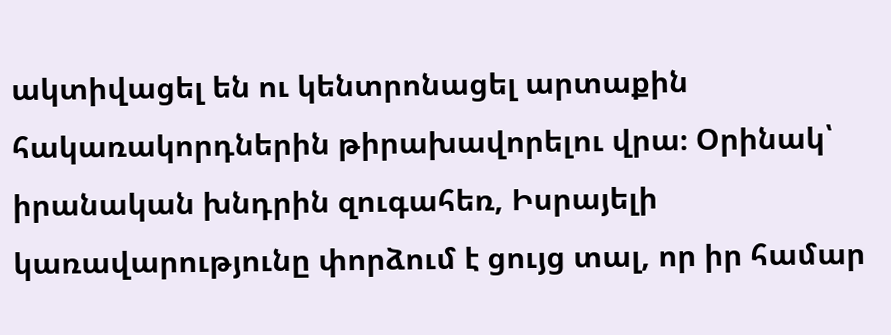ակտիվացել են ու կենտրոնացել արտաքին հակառակորդներին թիրախավորելու վրա։ Օրինակ՝ իրանական խնդրին զուգահեռ, Իսրայելի կառավարությունը փորձում է ցույց տալ, որ իր համար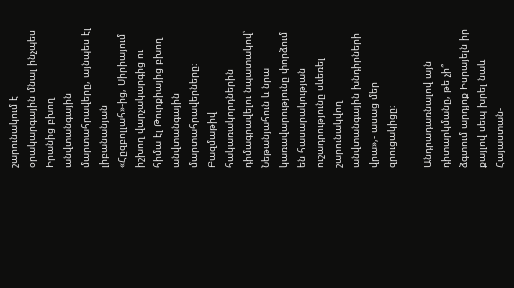շարունակում է օրակարգային մնալ ինչպես Իրանից բխող անվտանգային մարտահրավերը, այնպես էլ լիբանանյան «Հըզբոլլահ»-ից, Սիրիայում իշխող վարչակարգից ու հիմա էլ Թուրքիայից բխող անվտանգային մարտահրավերները։ Բազմաթիվ հակառակորդներին դիմագրավելու նպատակով՝ Նեթանյահուն և նրա կառավարությունը փորձում են հասարակության ուշադրությունը սևեռել շարունակվող անվտանգային խնդիրների վրա»,- ասաց մեր զրուցակիցը։

Անդրադառնալով այն դիտարկմանը, թե չի՞ ձգտում արդյոք Իսրայելն իր քայլով սեպ խրել նաև Հայաստան-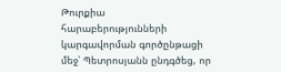Թուրքիա հարաբերությունների կարգավորման գործընթացի մեջ՝ Պետրոսյանն ընդգծեց, որ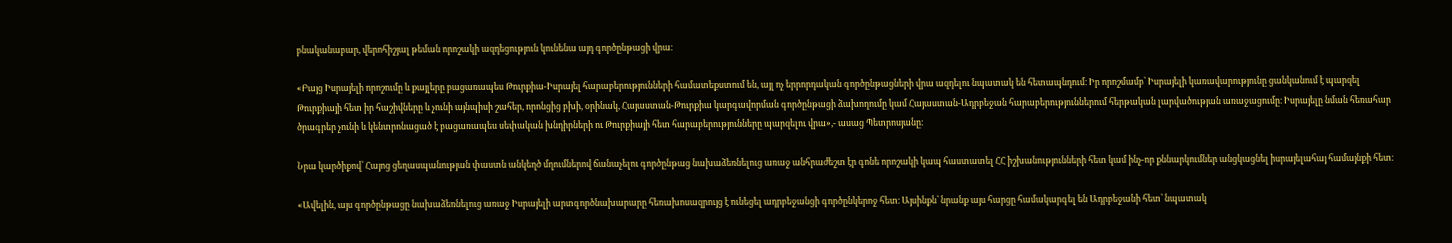բնականաբար, վերոհիշյալ թեման որոշակի ազդեցություն կունենա այդ գործընթացի վրա։

«Բայց Իսրայելի որոշումը և քայլերը բացառապես Թուրքիա-Իսրայել հարաբերությունների համատեքստում են, այլ ոչ երրորդական գործընթացների վրա ազդելու նպատակ են հետապնդում։ Իր որոշմամբ՝ Իսրայելի կառավարությունը ցանկանում է պարզել Թուրքիայի հետ իր հաշիվները և չունի այնպիսի շահեր, որոնցից բխի, օրինակ, Հայաստան-Թուրքիա կարգավորման գործընթացի ձախողումը կամ Հայաստան-Ադրբեջան հարաբերություններում հերթական լարվածության առաջացումը։ Իսրայելը նման հեռահար ծրագրեր չունի և կենտրոնացած է բացառապես սեփական խնդիրների ու Թուրքիայի հետ հարաբերությունները պարզելու վրա»,- ասաց Պետրոսյանը։

Նրա կարծիքով՝ Հայոց ցեղասպանության փաստն անկեղծ մղումներով ճանաչելու գործընթաց նախաձեռնելուց առաջ անհրաժեշտ էր գոնե որոշակի կապ հաստատել ՀՀ իշխանությունների հետ կամ ինչ-որ քննարկումներ անցկացնել իսրայելահայ համայնքի հետ։

«Ավելին, այս գործընթացը նախաձեռնելուց առաջ Իսրայելի արտգործնախարարը հեռախոսազրույց է ունեցել ադրբեջանցի գործընկերոջ հետ։ Այսինքն՝ նրանք այս հարցը համակարգել են Ադրբեջանի հետ՝ նպատակ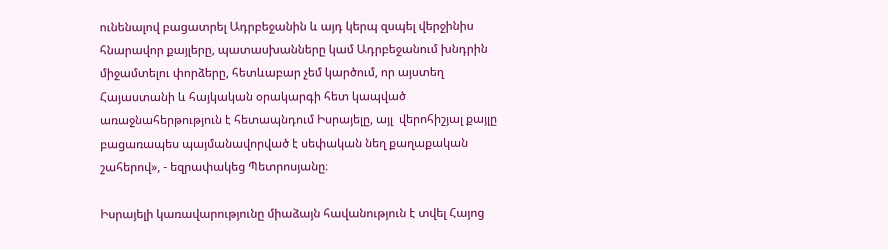ունենալով բացատրել Ադրբեջանին և այդ կերպ զսպել վերջինիս հնարավոր քայլերը, պատասխանները կամ Ադրբեջանում խնդրին միջամտելու փորձերը, հետևաբար չեմ կարծում, որ այստեղ Հայաստանի և հայկական օրակարգի հետ կապված առաջնահերթություն է հետապնդում Իսրայելը, այլ  վերոհիշյալ քայլը բացառապես պայմանավորված է սեփական նեղ քաղաքական շահերով», - եզրափակեց Պետրոսյանը։

Իսրայելի կառավարությունը միաձայն հավանություն է տվել Հայոց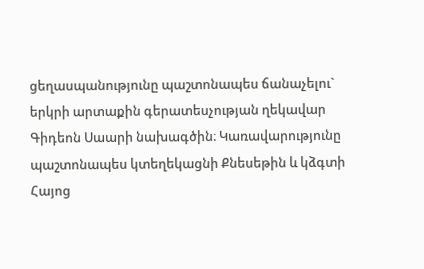ցեղասպանությունը պաշտոնապես ճանաչելու` երկրի արտաքին գերատեսչության ղեկավար Գիդեոն Սաարի նախագծին։ Կառավարությունը պաշտոնապես կտեղեկացնի Քնեսեթին և կձգտի Հայոց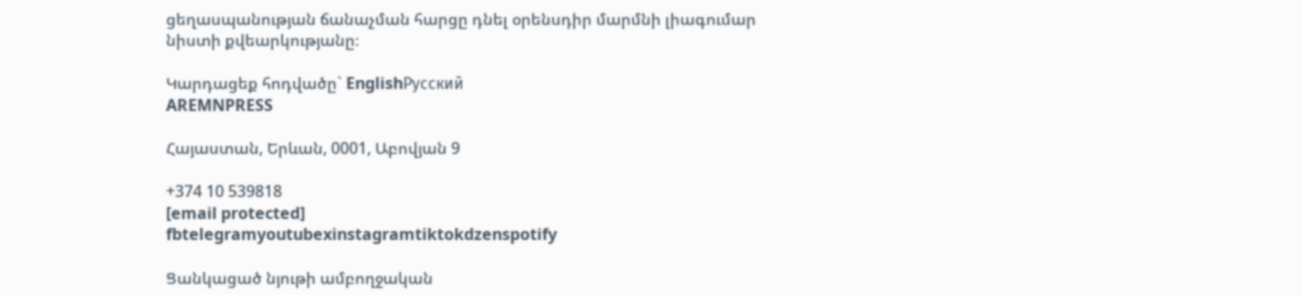ցեղասպանության ճանաչման հարցը դնել օրենսդիր մարմնի լիագումար նիստի քվեարկությանը։

Կարդացեք հոդվածը` EnglishРусский
AREMNPRESS

Հայաստան, Երևան, 0001, Աբովյան 9

+374 10 539818
[email protected]
fbtelegramyoutubexinstagramtiktokdzenspotify

Ցանկացած նյութի ամբողջական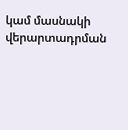կամ մասնակի վերարտադրման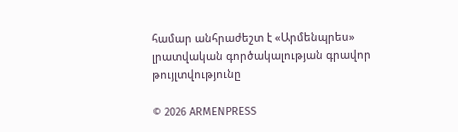համար անհրաժեշտ է «Արմենպրես» լրատվական գործակալության գրավոր թույլտվությունը

© 2026 ARMENPRESS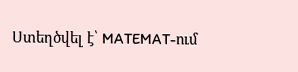Ստեղծվել է՝ MATEMAT-ում